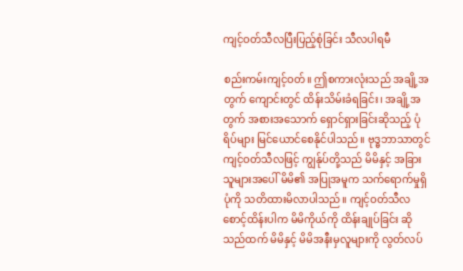ကျင့်ဝတ်သီလပြီးပြည့်စုံခြင်း သီလပါရမီ

စည်းကမ်းကျင့်ဝတ်။ ဤစကားလုံးသည် အချို့အတွက် ကျောင်းတွင် ထိန်းသိမ်းခံရခြင်း၊ အချို့အတွက် အစားအသောက် ရှောင်ရှားခြင်းဆိုသည့် ပုံရိပ်များ မြင်ယောင်စေနိုင်ပါသည်။ ဗုဒ္ဓဘာသာတွင် ကျင့်ဝတ်သီလဖြင့် ကျွန်ုပ်တို့သည် မိမိနှင့် အခြားသူများအပေါ် မိမိ၏ အပြုအမူက သက်ရောက်မှုရှိပုံကို သတိထားမိလာပါသည်။ ကျင့်ဝတ်သီလ စောင့်ထိန်းပါက မိမိကိုယ်ကို ထိန်းချုပ်ခြင်း ဆိုသည်ထက် မိမိနှင့် မိမိအနီးမှလူများကို လွတ်လပ်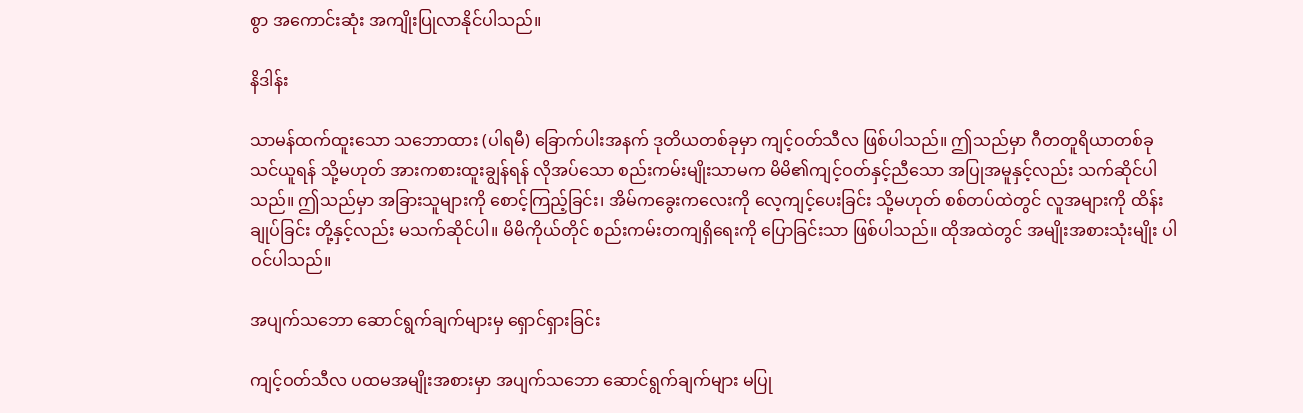စွာ အကောင်းဆုံး အကျိုးပြုလာနိုင်ပါသည်။

နိဒါန်း

သာမန်ထက်ထူးသော သဘောထား (ပါရမီ) ခြောက်ပါးအနက် ဒုတိယတစ်ခုမှာ ကျင့်ဝတ်သီလ ဖြစ်ပါသည်။ ဤသည်မှာ ဂီတတူရိယာတစ်ခု သင်ယူရန် သို့မဟုတ် အားကစားထူးချွန်ရန် လိုအပ်သော စည်းကမ်းမျိုးသာမက မိမိ၏ကျင့်ဝတ်နှင့်ညီသော အပြုအမူနှင့်လည်း သက်ဆိုင်ပါသည်။ ဤသည်မှာ အခြားသူများကို စောင့်ကြည့်ခြင်း၊ အိမ်ကခွေးကလေးကို လေ့ကျင့်ပေးခြင်း သို့မဟုတ် စစ်တပ်ထဲတွင် လူအများကို ထိန်းချုပ်ခြင်း တို့နှင့်လည်း မသက်ဆိုင်ပါ။ မိမိကိုယ်တိုင် စည်းကမ်းတကျရှိရေးကို ပြောခြင်းသာ ဖြစ်ပါသည်။ ထိုအထဲတွင် အမျိုးအစားသုံးမျိုး ပါဝင်ပါသည်။

အပျက်သဘော ဆောင်ရွက်ချက်များမှ ရှောင်ရှားခြင်း

ကျင့်ဝတ်သီလ ပထမအမျိုးအစားမှာ အပျက်သဘော ဆောင်ရွက်ချက်များ မပြု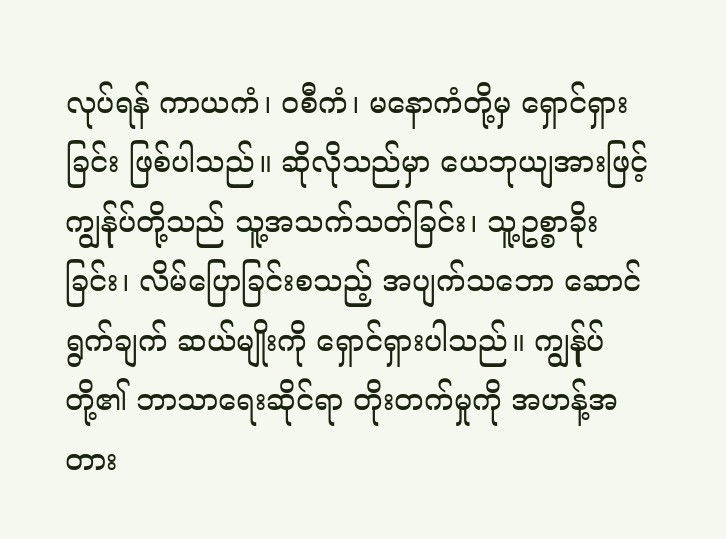လုပ်ရန် ကာယကံ၊ ဝစီကံ၊ မနောကံတို့မှ ရှောင်ရှားခြင်း ဖြစ်ပါသည်။ ဆိုလိုသည်မှာ ယေဘုယျအားဖြင့် ကျွန်ုပ်တို့သည် သူ့အသက်သတ်ခြင်း၊ သူ့ဥစ္စာခိုးခြင်း၊ လိမ်ပြောခြင်းစသည့် အပျက်သဘော ဆောင်ရွက်ချက် ဆယ်မျိုးကို ရှောင်ရှားပါသည်။ ကျွန်ုပ်တို့၏ ဘာသာရေးဆိုင်ရာ တိုးတက်မှုကို အဟန့်အတား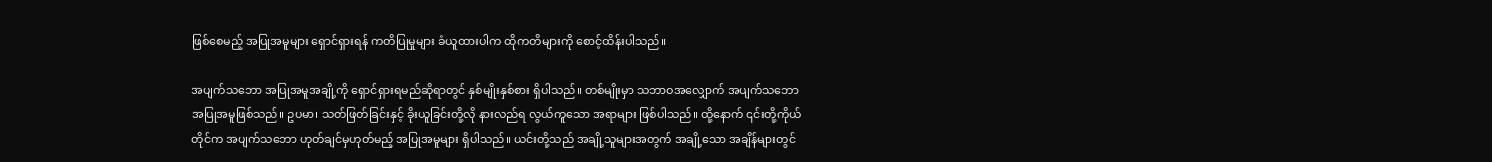ဖြစ်စေမည့် အပြုအမူများ ရှောင်ရှားရန် ကတိပြုမှုများ ခံယူထားပါက ထိုကတိများကို စောင့်ထိန်းပါသည်။

အပျက်သဘော အပြုအမူအချို့ကို ရှောင်ရှားရမည်ဆိုရာတွင် နှစ်မျိုးနှစ်စား ရှိပါသည်။ တစ်မျိုးမှာ သဘာဝအလျှောက် အပျက်သဘော အပြုအမူဖြစ်သည်။ ဥပမာ၊ သတ်ဖြတ်ခြင်းနှင့် ခိုးယူခြင်းတို့လို နားလည်ရ လွယ်ကူသော အရာများ ဖြစ်ပါသည်။ ထို့နောက် ၎င်းတို့ကိုယ်တိုင်က အပျက်သဘော ဟုတ်ချင်မှဟုတ်မည့် အပြုအမူများ ရှိပါသည်။ ယင်းတို့သည် အချို့သူများအတွက် အချို့သော အချိန်များတွင်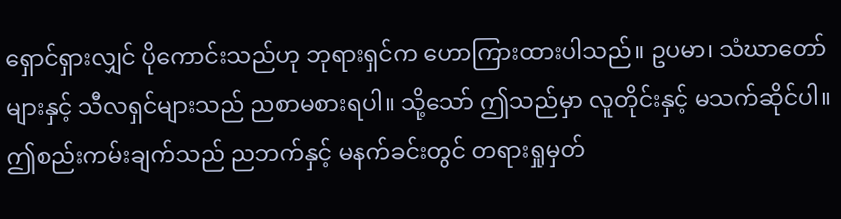ရှောင်ရှားလျှင် ပိုကောင်းသည်ဟု ဘုရားရှင်က ဟောကြားထားပါသည်။ ဥပမာ၊ သံဃာတော်များနှင့် သီလရှင်များသည် ညစာမစားရပါ။ သို့သော် ဤသည်မှာ လူတိုင်းနှင့် မသက်ဆိုင်ပါ။ ဤစည်းကမ်းချက်သည် ညဘက်နှင့် မနက်ခင်းတွင် တရားရှုမှတ်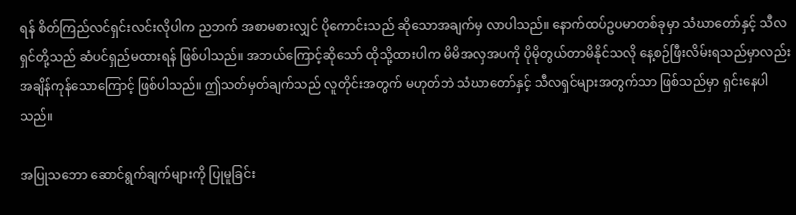ရန် စိတ်ကြည်လင်ရှင်းလင်းလိုပါက ညဘက် အစာမစားလျှင် ပိုကောင်းသည် ဆိုသောအချက်မှ လာပါသည်။ နောက်ထပ်ဥပမာတစ်ခုမှာ သံဃာတော်နှင့် သီလရှင်တို့သည် ဆံပင်ရှည်မထားရန် ဖြစ်ပါသည်။ အဘယ်ကြောင့်ဆိုသော် ထိုသို့ထားပါက မိမိအလှအပကို ပိုမိုတွယ်တာမိနိုင်သလို နေ့စဉ်ဖြီးလိမ်းရသည်မှာလည်း အချိန်ကုန်သောကြောင့် ဖြစ်ပါသည်။ ဤသတ်မှတ်ချက်သည် လူတိုင်းအတွက် မဟုတ်ဘဲ သံဃာတော်နှင့် သီလရှင်များအတွက်သာ ဖြစ်သည်မှာ ရှင်းနေပါသည်။

အပြုသဘော ဆောင်ရွက်ချက်များကို ပြုမူခြင်း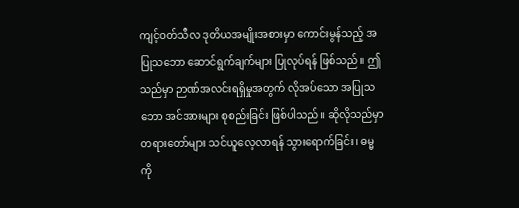ကျင့်ဝတ်သီလ ဒုတိယအမျိုးအစားမှာ ကောင်းမွန်သည့် အပြုသဘော ဆောင်ရွက်ချက်များ ပြုလုပ်ရန် ဖြစ်သည်။ ဤသည်မှာ ဉာဏ်အလင်းရရှိမှုအတွက် လိုအပ်သော အပြုသဘော အင်အားများ စုစည်းခြင်း ဖြစ်ပါသည်။ ဆိုလိုသည်မှာ တရားတော်များ သင်ယူလေ့လာရန် သွားရောက်ခြင်း၊ ဓမ္မကို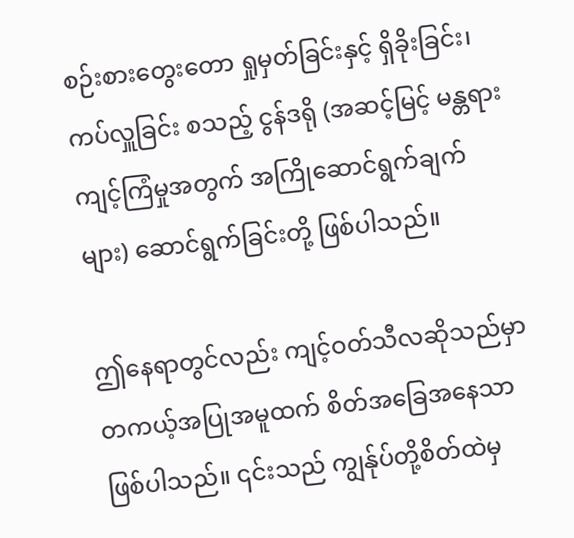စဉ်းစားတွေးတော ရှုမှတ်ခြင်းနှင့် ရှိခိုးခြင်း၊ ကပ်လှူခြင်း စသည့် ငွန်ဒရို (အဆင့်မြင့် မန္တရား ကျင့်ကြံမှုအတွက် အကြိုဆောင်ရွက်ချက်များ) ဆောင်ရွက်ခြင်းတို့ ဖြစ်ပါသည်။

ဤနေရာတွင်လည်း ကျင့်ဝတ်သီလဆိုသည်မှာ တကယ့်အပြုအမူထက် စိတ်အခြေအနေသာ ဖြစ်ပါသည်။ ၎င်းသည် ကျွန်ုပ်တို့စိတ်ထဲမှ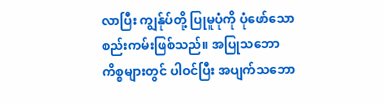လာပြီး ကျွန်ုပ်တို့ ပြုမူပုံကို ပုံဖော်သော စည်းကမ်းဖြစ်သည်။ အပြုသဘောကိစ္စများတွင် ပါဝင်ပြီး အပျက်သဘော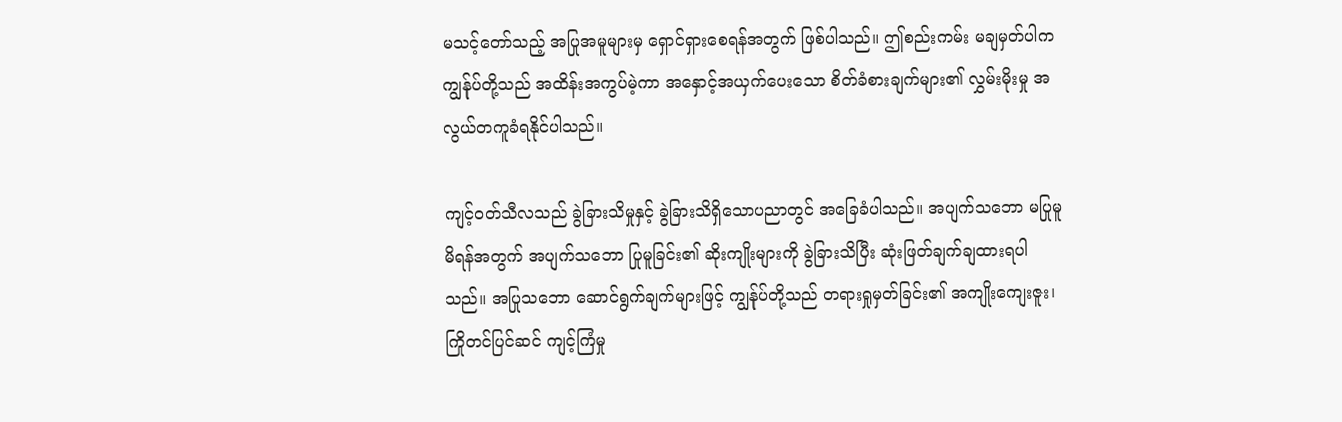မသင့်တော်သည့် အပြုအမူများမှ ရှောင်ရှားစေရန်အတွက် ဖြစ်ပါသည်။ ဤစည်းကမ်း မချမှတ်ပါက ကျွန်ုပ်တို့သည် အထိန်းအကွပ်မဲ့ကာ အနှောင့်အယှက်ပေးသော စိတ်ခံစားချက်များ၏ လွှမ်းမိုးမှု အလွယ်တကူခံရနိုင်ပါသည်။

ကျင့်ဝတ်သီလသည် ခွဲခြားသိမှုနှင့် ခွဲခြားသိရှိသောပညာတွင် အခြေခံပါသည်။ အပျက်သဘော မပြုမူမိရန်အတွက် အပျက်သဘော ပြုမူခြင်း၏ ဆိုးကျိုးများကို ခွဲခြားသိပြီး ဆုံးဖြတ်ချက်ချထားရပါသည်။ အပြုသဘော ဆောင်ရွက်ချက်များဖြင့် ကျွန်ုပ်တို့သည် တရားရှုမှတ်ခြင်း၏ အကျိုးကျေးဇူး၊ ကြိုတင်ပြင်ဆင် ကျင့်ကြံမှု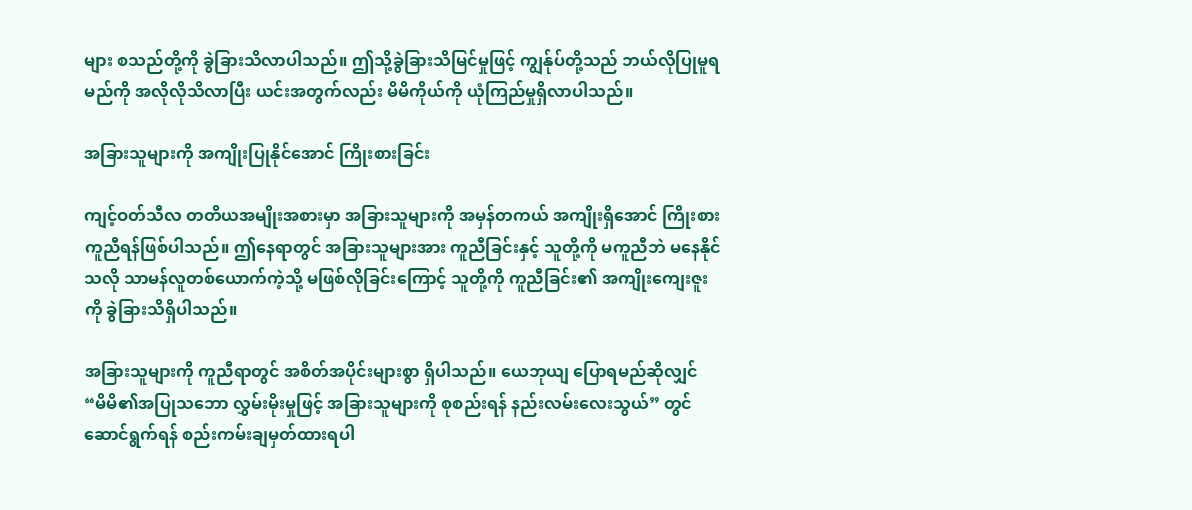များ စသည်တို့ကို ခွဲခြားသိလာပါသည်။ ဤသို့ခွဲခြားသိမြင်မှုဖြင့် ကျွန်ုပ်တို့သည် ဘယ်လိုပြုမူရမည်ကို အလိုလိုသိလာပြီး ယင်းအတွက်လည်း မိမိကိုယ်ကို ယုံကြည်မှုရှိလာပါသည်။

အခြားသူများကို အကျိုးပြုနိုင်အောင် ကြိုးစားခြင်း

ကျင့်ဝတ်သီလ တတိယအမျိုးအစားမှာ အခြားသူများကို အမှန်တကယ် အကျိုးရှိအောင် ကြိုးစား ကူညီရန်ဖြစ်ပါသည်။ ဤနေရာတွင် အခြားသူများအား ကူညီခြင်းနှင့် သူတို့ကို မကူညီဘဲ မနေနိုင်သလို သာမန်လူတစ်ယောက်ကဲ့သို့ မဖြစ်လိုခြင်းကြောင့် သူတို့ကို ကူညီခြင်း၏ အကျိုးကျေးဇူးကို ခွဲခြားသိရှိပါသည်။

အခြားသူများကို ကူညီရာတွင် အစိတ်အပိုင်းများစွာ ရှိပါသည်။ ယေဘုယျ ပြောရမည်ဆိုလျှင် “မိမိ၏အပြုသဘော လွှမ်းမိုးမှုဖြင့် အခြားသူများကို စုစည်းရန် နည်းလမ်းလေးသွယ်” တွင် ဆောင်ရွက်ရန် စည်းကမ်းချမှတ်ထားရပါ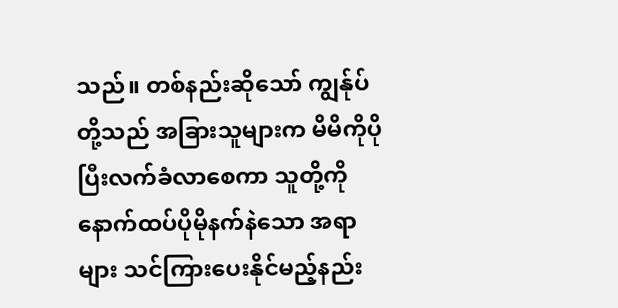သည်။ တစ်နည်းဆိုသော် ကျွန်ုပ်တို့သည် အခြားသူများက မိမိကိုပိုပြီးလက်ခံလာစေကာ သူတို့ကို နောက်ထပ်ပိုမိုနက်နဲသော အရာများ သင်ကြားပေးနိုင်မည့်နည်း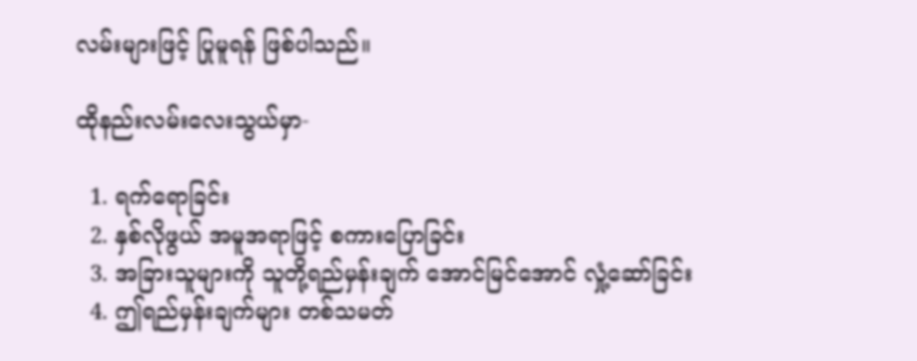လမ်းများဖြင့် ပြုမူရန် ဖြစ်ပါသည်။

ထိုနည်းလမ်းလေးသွယ်မှာ-

  1. ရက်ရောခြင်း
  2. နှစ်လိုဖွယ် အမူအရာဖြင့် စကားပြောခြင်း
  3. အခြားသူများကို သူတို့ရည်မှန်းချက် အောင်မြင်အောင် လှုံ့ဆော်ခြင်း
  4. ဤရည်မှန်းချက်များ တစ်သမတ်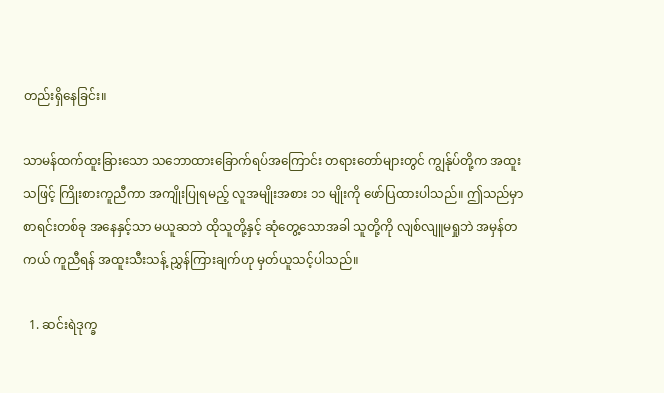တည်းရှိနေခြင်း။

သာမန်ထက်ထူးခြားသော သဘောထားခြောက်ရပ်အကြောင်း တရားတော်များတွင် ကျွန်ုပ်တို့က အထူးသဖြင့် ကြိုးစားကူညီကာ အကျိုးပြုရမည့် လူအမျိုးအစား ၁၁ မျိုးကို ဖော်ပြထားပါသည်။ ဤသည်မှာ စာရင်းတစ်ခု အနေနှင့်သာ မယူဆဘဲ ထိုသူတို့နှင့် ဆုံတွေ့သောအခါ သူတို့ကို လျစ်လျူမရှုဘဲ အမှန်တကယ် ကူညီရန် အထူးသီးသန့် ညွှန်ကြားချက်ဟု မှတ်ယူသင့်ပါသည်။

  1. ဆင်းရဲဒုက္ခ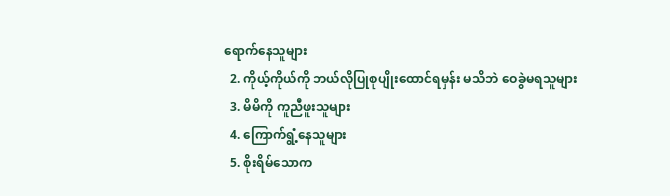ရောက်နေသူများ
  2. ကိုယ့်ကိုယ်ကို ဘယ်လိုပြုစုပျိုးထောင်ရမှန်း မသိဘဲ ဝေခွဲမရသူများ
  3. မိမိကို ကူညီဖူးသူများ
  4. ကြောက်ရွံ့နေသူများ
  5. စိုးရိမ်သောက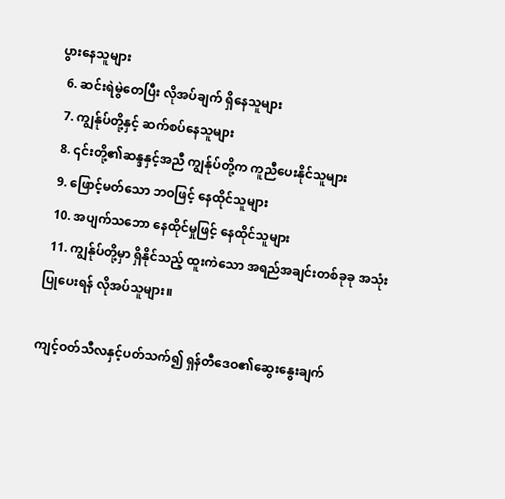ပွားနေသူများ
  6. ဆင်းရဲမွဲတေပြီး လိုအပ်ချက် ရှိနေသူများ
  7. ကျွန်ုပ်တို့နှင့် ဆက်စပ်နေသူများ
  8. ၎င်းတို့၏ဆန္ဒနှင့်အညီ ကျွန်ုပ်တို့က ကူညီပေးနိုင်သူများ
  9. ဖြောင့်မတ်သော ဘဝဖြင့် နေထိုင်သူများ
  10. အပျက်သဘော နေထိုင်မှုဖြင့် နေထိုင်သူများ
  11. ကျွန်ုပ်တို့မှာ ရှိနိုင်သည့် ထူးကဲသော အရည်အချင်းတစ်ခုခု အသုံးပြုပေးရန် လိုအပ်သူများ။

ကျင့်ဝတ်သီလနှင့်ပတ်သက်၍ ရှန်တီဒေဝ၏ဆွေးနွေးချက်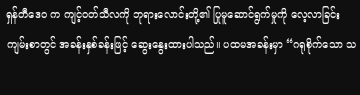ရှန်တီဒေဝ က ကျင့်ဝတ်သီလကို ဘုရားလောင်းတို့၏ ပြုမူဆောင်ရွက်မှုကို လေ့လာခြင်း ကျမ်းစာတွင် အခန်းနှစ်ခန်းဖြင့် ဆွေးနွေးထားပါသည်။ ပထမအခန်းမှာ “ဂရုစိုက်သော သ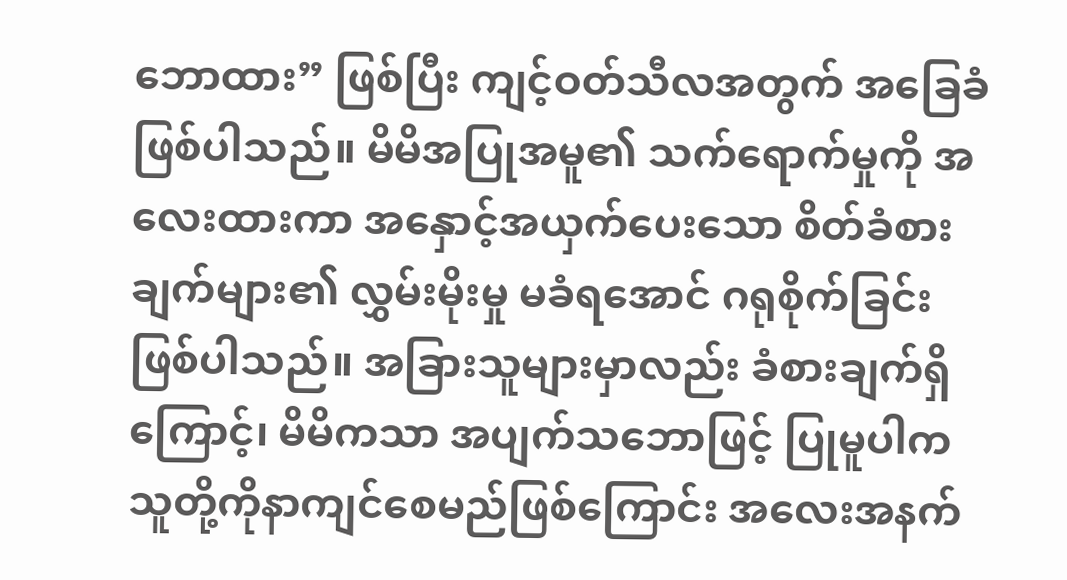ဘောထား” ဖြစ်ပြီး ကျင့်ဝတ်သီလအတွက် အခြေခံ ဖြစ်ပါသည်။ မိမိအပြုအမူ၏ သက်ရောက်မှုကို အလေးထားကာ အနှောင့်အယှက်ပေးသော စိတ်ခံစားချက်များ၏ လွှမ်းမိုးမှု မခံရအောင် ဂရုစိုက်ခြင်း ဖြစ်ပါသည်။ အခြားသူများမှာလည်း ခံစားချက်ရှိကြောင့်၊ မိမိကသာ အပျက်သဘောဖြင့် ပြုမူပါက သူတို့ကိုနာကျင်စေမည်ဖြစ်ကြောင်း အလေးအနက်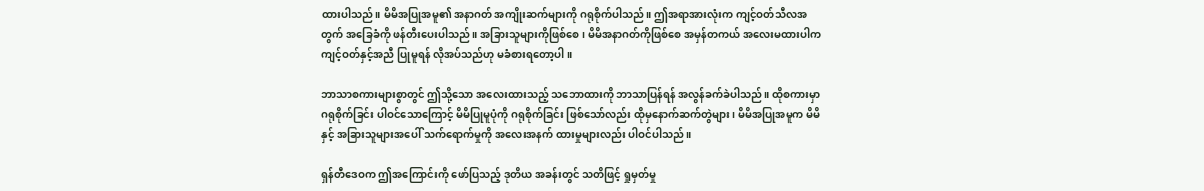ထားပါသည်။ မိမိအပြုအမူ၏ အနာဂတ် အကျိုးဆက်များကို ဂရုစိုက်ပါသည်။ ဤအရာအားလုံးက ကျင့်ဝတ်သီလအတွက် အခြေခံကို ဖန်တီးပေးပါသည်။ အခြားသူများကိုဖြစ်စေ၊ မိမိအနာဂတ်ကိုဖြစ်စေ အမှန်တကယ် အလေးမထားပါက ကျင့်ဝတ်နှင့်အညီ ပြုမူရန် လိုအပ်သည်ဟု မခံစားရတော့ပါ။

ဘာသာစကားများစွာတွင် ဤသို့သော အလေးထားသည့် သဘောထားကို ဘာသာပြန်ရန် အလွန်ခက်ခဲပါသည်။ ထိုစကားမှာ ဂရုစိုက်ခြင်း ပါဝင်သောကြောင့် မိမိပြုမူပုံကို ဂရုစိုက်ခြင်း ဖြစ်သော်လည်း ထိုမှနောက်ဆက်တွဲများ၊ မိမိအပြုအမူက မိမိနှင့် အခြားသူများအပေါ် သက်ရောက်မှုကို အလေးအနက် ထားမှုများလည်း ပါဝင်ပါသည်။

ရှန်တီဒေဝက ဤအကြောင်းကို ဖော်ပြသည့် ဒုတိယ အခန်းတွင် သတိဖြင့် ရှုမှတ်မှု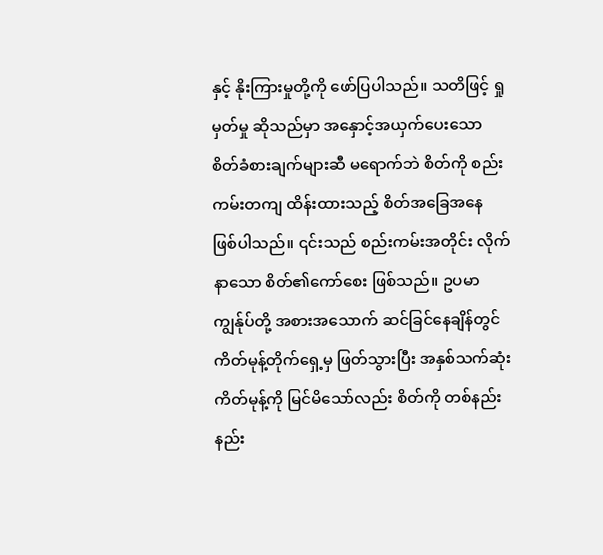နှင့် နိုးကြားမှုတို့ကို ဖော်ပြပါသည်။ သတိဖြင့် ရှုမှတ်မှု ဆိုသည်မှာ အနှောင့်အယှက်ပေးသော စိတ်ခံစားချက်များဆီ မရောက်ဘဲ စိတ်ကို စည်းကမ်းတကျ ထိန်းထားသည့် စိတ်အခြေအနေ ဖြစ်ပါသည်။ ၎င်းသည် စည်းကမ်းအတိုင်း လိုက်နာသော စိတ်၏ကော်စေး ဖြစ်သည်။ ဥပမာ ကျွန်ုပ်တို့ အစားအသောက် ဆင်ခြင်နေချိန်တွင် ကိတ်မုန့်တိုက်ရှေ့မှ ဖြတ်သွားပြီး အနှစ်သက်ဆုံး ကိတ်မုန့်ကို မြင်မိသော်လည်း စိတ်ကို တစ်နည်းနည်း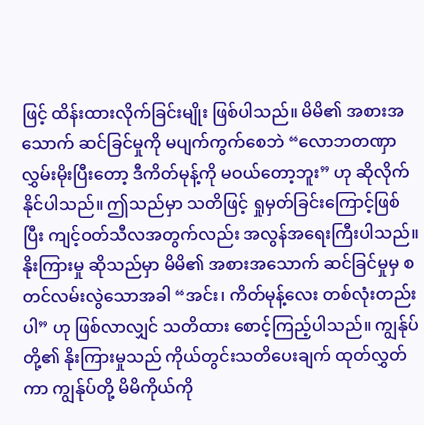ဖြင့် ထိန်းထားလိုက်ခြင်းမျိုး ဖြစ်ပါသည်။ မိမိ၏ အစားအသောက် ဆင်ခြင်မှုကို မပျက်ကွက်စေဘဲ “လောဘတဏှာလွှမ်းမိုးပြီးတော့ ဒီကိတ်မုန့်ကို မဝယ်တော့ဘူး” ဟု ဆိုလိုက်နိုင်ပါသည်။ ဤသည်မှာ သတိဖြင့် ရှုမှတ်ခြင်းကြောင့်ဖြစ်ပြီး ကျင့်ဝတ်သီလအတွက်လည်း အလွန်အရေးကြီးပါသည်။ နိုးကြားမှု ဆိုသည်မှာ မိမိ၏ အစားအသောက် ဆင်ခြင်မှုမှ စတင်လမ်းလွဲသောအခါ “အင်း၊ ကိတ်မုန့်လေး တစ်လုံးတည်းပါ” ဟု ဖြစ်လာလျှင် သတိထား စောင့်ကြည့်ပါသည်။ ကျွန်ုပ်တို့၏ နိုးကြားမှုသည် ကိုယ်တွင်းသတိပေးချက် ထုတ်လွှတ်ကာ ကျွန်ုပ်တို့ မိမိကိုယ်ကို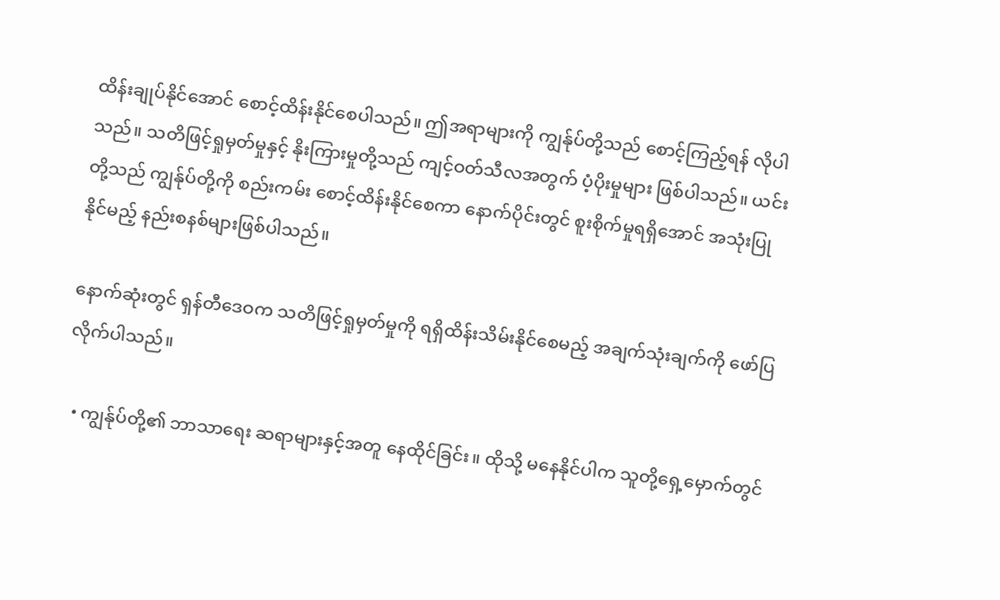ထိန်းချုပ်နိုင်အောင် စောင့်ထိန်းနိုင်စေပါသည်။ ဤအရာများကို ကျွန်ုပ်တို့သည် စောင့်ကြည့်ရန် လိုပါသည်။ သတိဖြင့်ရှုမှတ်မှုနှင့် နိုးကြားမှုတို့သည် ကျင့်ဝတ်သီလအတွက် ပံ့ပိုးမှုများ ဖြစ်ပါသည်။ ယင်းတို့သည် ကျွန်ုပ်တို့ကို စည်းကမ်း စောင့်ထိန်းနိုင်စေကာ နောက်ပိုင်းတွင် စူးစိုက်မှုရရှိအောင် အသုံးပြုနိုင်မည့် နည်းစနစ်များဖြစ်ပါသည်။

နောက်ဆုံးတွင် ရှန်တီဒေဝက သတိဖြင့်ရှုမှတ်မှုကို ရရှိထိန်းသိမ်းနိုင်စေမည့် အချက်သုံးချက်ကို ဖော်ပြလိုက်ပါသည်။

  • ကျွန်ုပ်တို့၏ ဘာသာရေး ဆရာများနှင့်အတူ နေထိုင်ခြင်း။ ထိုသို့ မနေနိုင်ပါက သူတို့ရှေ့မှောက်တွင်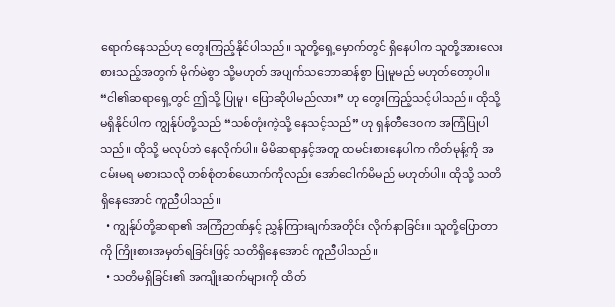ရောက်နေသည်ဟု တွေးကြည့်နိုင်ပါသည်။ သူတို့ရှေ့မှောက်တွင် ရှိနေပါက သူတို့အားလေးစားသည့်အတွက် မိုက်မဲစွာ သို့မဟုတ် အပျက်သဘောဆန်စွာ ပြုမူမည် မဟုတ်တော့ပါ။ “ငါ၏ဆရာရှေ့တွင် ဤသို့ ပြုမူ၊ ပြောဆိုပါမည်လား” ဟု တွေးကြည့်သင့်ပါသည်။ ထိုသို့ မရှိနိုင်ပါက ကျွန်ုပ်တို့သည် “သစ်တုံးကဲ့သို့ နေသင့်သည်” ဟု ရှန်တီဒေဝက အကြံပြုပါသည်။ ထိုသို့ မလုပ်ဘဲ နေလိုက်ပါ။ မိမိဆရာနှင့်အတူ ထမင်းစားနေပါက ကိတ်မုန့်ကို အငမ်းမရ မစားသလို တစ်စုံတစ်ယောက်ကိုလည်း အော်ငေါက်မိမည် မဟုတ်ပါ။ ထိုသို့ သတိရှိနေအောင် ကူညီပါသည်။
  • ကျွန်ုပ်တို့ဆရာ၏ အကြံဉာဏ်နှင့် ညွှန်ကြားချက်အတိုင်း လိုက်နာခြင်း။ သူတို့ပြောတာကို ကြိုးစားအမှတ်ရခြင်းဖြင့် သတိရှိနေအောင် ကူညီပါသည်။
  • သတိမရှိခြင်း၏ အကျိုးဆက်များကို ထိတ်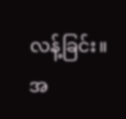လန့်ခြင်း။ အ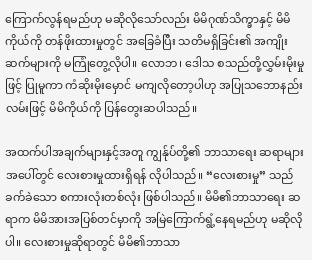ကြောက်လွန်ရမည်ဟု မဆိုလိုသော်လည်း မိမိဂုဏ်သိက္ခာနှင့် မိမိကိုယ်ကို တန်ဖိုးထားမှုတွင် အခြေခံပြီး သတိမရှိခြင်း၏ အကျိုးဆက်များကို မကြုံတွေ့လိုပါ။ လောဘ၊ ဒေါသ စသည်တို့လွှမ်းမိုးမှုဖြင့် ပြုမူကာ ကံဆိုးမိုးမှောင် မကျလိုတော့ပါဟု အပြုသဘောနည်းလမ်းဖြင့် မိမိကိုယ်ကို ပြန်တွေးဆပါသည်။

အထက်ပါအချက်များနှင့်အတူ ကျွန်ုပ်တို့၏ ဘာသာရေး ဆရာများအပေါ်တွင် လေးစားမှုထားရှိရန် လိုပါသည်။ “လေးစားမှု” သည် ခက်ခဲသော စကားလုံးတစ်လုံး ဖြစ်ပါသည်။ မိမိ၏ဘာသာရေး ဆရာက မိမိအားအပြစ်တင်မှာကို အမြဲကြောက်ရွံ့နေရမည်ဟု မဆိုလိုပါ။ လေးစားမှုဆိုရာတွင် မိမိ၏ဘာသာ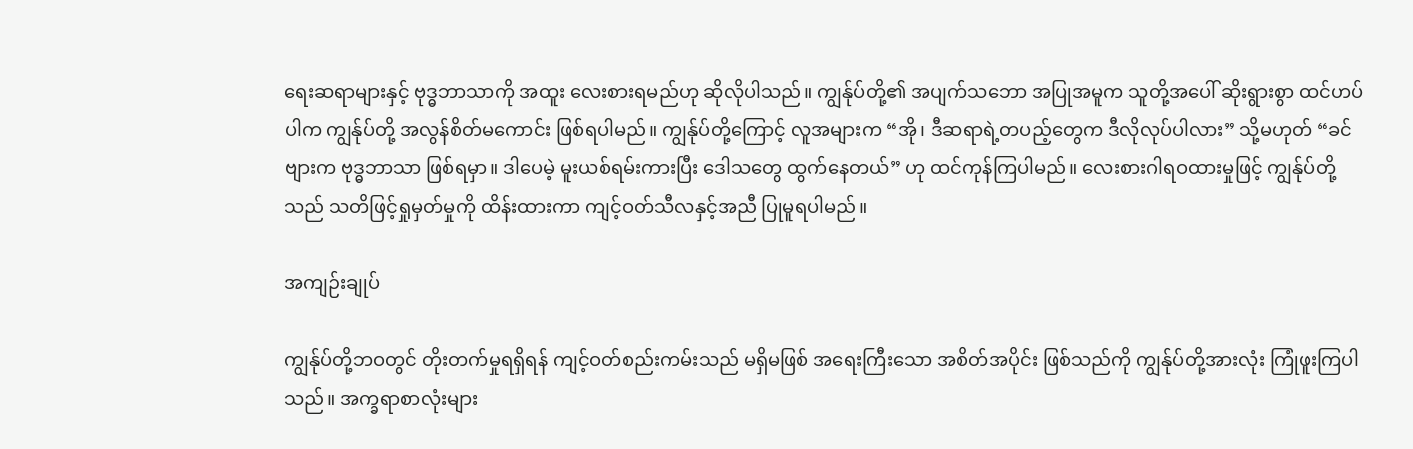ရေးဆရာများနှင့် ဗုဒ္ဓဘာသာကို အထူး လေးစားရမည်ဟု ဆိုလိုပါသည်။ ကျွန်ုပ်တို့၏ အပျက်သဘော အပြုအမူက သူတို့အပေါ် ဆိုးရွားစွာ ထင်ဟပ်ပါက ကျွန်ုပ်တို့ အလွန်စိတ်မကောင်း ဖြစ်ရပါမည်။ ကျွန်ုပ်တို့ကြောင့် လူအများက “အို၊ ဒီဆရာရဲ့တပည့်တွေက ဒီလိုလုပ်ပါလား” သို့မဟုတ် “ခင်ဗျားက ဗုဒ္ဓဘာသာ ဖြစ်ရမှာ။ ဒါပေမဲ့ မူးယစ်ရမ်းကားပြီး ဒေါသတွေ ထွက်နေတယ်” ဟု ထင်ကုန်ကြပါမည်။ လေးစားဂါရဝထားမှုဖြင့် ကျွန်ုပ်တို့သည် သတိဖြင့်ရှုမှတ်မှုကို ထိန်းထားကာ ကျင့်ဝတ်သီလနှင့်အညီ ပြုမူရပါမည်။

အကျဉ်းချုပ်

ကျွန်ုပ်တို့ဘဝတွင် တိုးတက်မှုရရှိရန် ကျင့်ဝတ်စည်းကမ်းသည် မရှိမဖြစ် အရေးကြီးသော အစိတ်အပိုင်း ဖြစ်သည်ကို ကျွန်ုပ်တို့အားလုံး ကြုံဖူးကြပါသည်။ အက္ခရာစာလုံးများ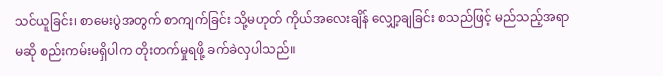သင်ယူခြင်း၊ စာမေးပွဲအတွက် စာကျက်ခြင်း သို့မဟုတ် ကိုယ်အလေးချိန် လျှော့ချခြင်း စသည်ဖြင့် မည်သည့်အရာမဆို စည်းကမ်းမရှိပါက တိုးတက်မှုရဖို့ ခက်ခဲလှပါသည်။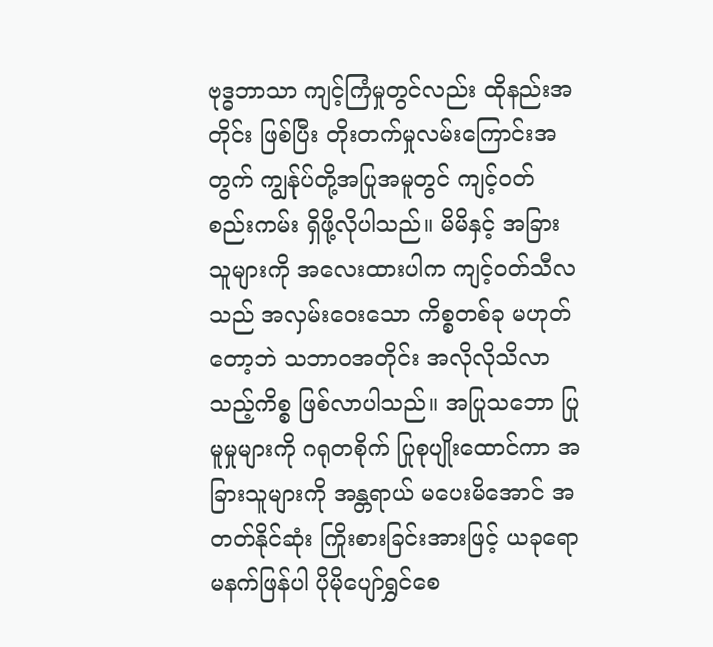ဗုဒ္ဓဘာသာ ကျင့်ကြံမှုတွင်လည်း ထိုနည်းအတိုင်း ဖြစ်ပြီး တိုးတက်မှုလမ်းကြောင်းအတွက် ကျွန်ုပ်တို့အပြုအမူတွင် ကျင့်ဝတ်စည်းကမ်း ရှိဖို့လိုပါသည်။ မိမိနှင့် အခြားသူများကို အလေးထားပါက ကျင့်ဝတ်သီလသည် အလှမ်းဝေးသော ကိစ္စတစ်ခု မဟုတ်တော့ဘဲ သဘာဝအတိုင်း အလိုလိုသိလာသည့်ကိစ္စ ဖြစ်လာပါသည်။ အပြုသဘော ပြုမူမှုများကို ဂရုတစိုက် ပြုစုပျိုးထောင်ကာ အခြားသူများကို အန္တရာယ် မပေးမိအောင် အတတ်နိုင်ဆုံး ကြိုးစားခြင်းအားဖြင့် ယခုရော မနက်ဖြန်ပါ ပိုမိုပျော်ရွှင်စေ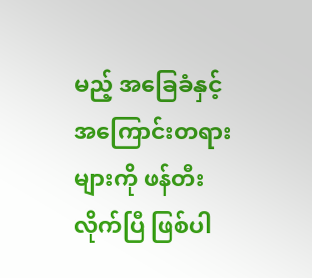မည့် အခြေခံနှင့် အကြောင်းတရားများကို ဖန်တီးလိုက်ပြီ ဖြစ်ပါ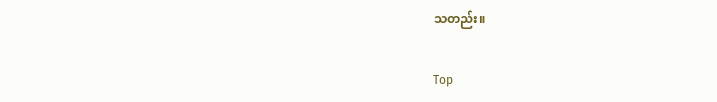သတည်း။

Top